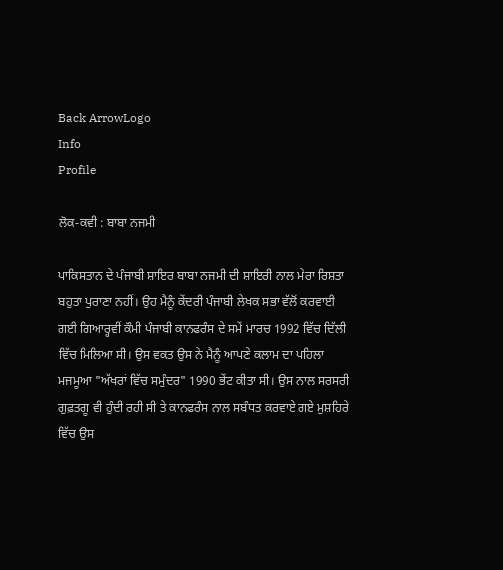Back ArrowLogo
Info
Profile

ਲੋਕ-ਕਵੀ : ਬਾਬਾ ਨਜਮੀ

ਪਾਕਿਸਤਾਨ ਦੇ ਪੰਜਾਬੀ ਸ਼ਾਇਰ ਬਾਬਾ ਨਜਮੀ ਦੀ ਸ਼ਾਇਰੀ ਨਾਲ ਮੇਰਾ ਰਿਸ਼ਤਾ ਬਹੁਤਾ ਪੁਰਾਣਾ ਨਹੀਂ। ਉਹ ਮੈਨੂੰ ਕੇਂਦਰੀ ਪੰਜਾਬੀ ਲੇਖਕ ਸਭਾ ਵੱਲੋਂ ਕਰਵਾਈ ਗਈ ਗਿਆਰ੍ਹਵੀਂ ਕੌਮੀ ਪੰਜਾਬੀ ਕਾਨਫਰੰਸ ਦੇ ਸਮੇਂ ਮਾਰਚ 1992 ਵਿੱਚ ਦਿੱਲੀ ਵਿੱਚ ਮਿਲਿਆ ਸੀ। ਉਸ ਵਕਤ ਉਸ ਨੇ ਮੈਨੂੰ ਆਪਣੇ ਕਲਾਮ ਦਾ ਪਹਿਲਾ ਮਜਮੂਆ "ਅੱਖਰਾਂ ਵਿੱਚ ਸਮੁੰਦਰ" 1990 ਭੇਂਟ ਕੀਤਾ ਸੀ। ਉਸ ਨਾਲ ਸਰਸਰੀ ਗੁਫ਼ਤਗੂ ਵੀ ਹੁੰਦੀ ਰਹੀ ਸੀ ਤੇ ਕਾਨਫਰੰਸ ਨਾਲ ਸਬੰਧਤ ਕਰਵਾਏ ਗਏ ਮੁਸ਼ਹਿਰੇ ਵਿੱਚ ਉਸ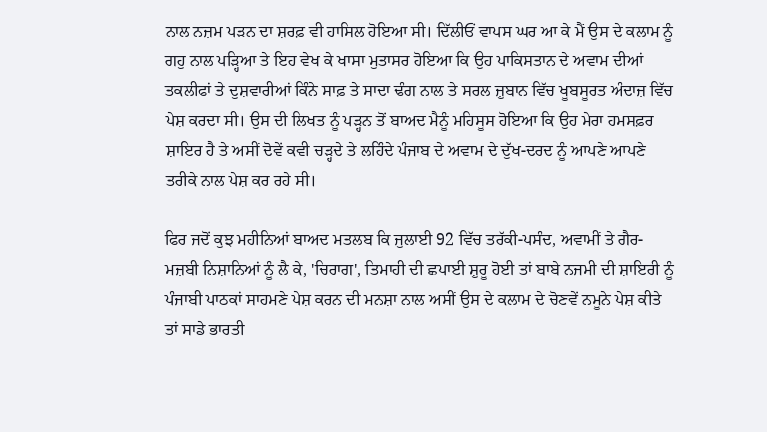ਨਾਲ ਨਜ਼ਮ ਪੜਨ ਦਾ ਸ਼ਰਫ਼ ਵੀ ਹਾਸਿਲ ਹੋਇਆ ਸੀ। ਦਿੱਲੀਓਂ ਵਾਪਸ ਘਰ ਆ ਕੇ ਮੈਂ ਉਸ ਦੇ ਕਲਾਮ ਨੂੰ ਗਹੁ ਨਾਲ ਪੜ੍ਹਿਆ ਤੇ ਇਹ ਵੇਖ ਕੇ ਖਾਸਾ ਮੁਤਾਸਰ ਹੋਇਆ ਕਿ ਉਹ ਪਾਕਿਸਤਾਨ ਦੇ ਅਵਾਮ ਦੀਆਂ ਤਕਲੀਫਾਂ ਤੇ ਦੁਸ਼ਵਾਰੀਆਂ ਕਿੰਨੇ ਸਾਫ਼ ਤੇ ਸਾਦਾ ਢੰਗ ਨਾਲ ਤੇ ਸਰਲ ਜ਼ੁਬਾਨ ਵਿੱਚ ਖੂਬਸੂਰਤ ਅੰਦਾਜ਼ ਵਿੱਚ ਪੇਸ਼ ਕਰਦਾ ਸੀ। ਉਸ ਦੀ ਲਿਖਤ ਨੂੰ ਪੜ੍ਹਨ ਤੋਂ ਬਾਅਦ ਮੈਨੂੰ ਮਹਿਸੂਸ ਹੋਇਆ ਕਿ ਉਹ ਮੇਰਾ ਹਮਸਫ਼ਰ ਸ਼ਾਇਰ ਹੈ ਤੇ ਅਸੀਂ ਦੋਵੇਂ ਕਵੀ ਚੜ੍ਹਦੇ ਤੇ ਲਹਿੰਦੇ ਪੰਜਾਬ ਦੇ ਅਵਾਮ ਦੇ ਦੁੱਖ-ਦਰਦ ਨੂੰ ਆਪਣੇ ਆਪਣੇ ਤਰੀਕੇ ਨਾਲ ਪੇਸ਼ ਕਰ ਰਹੇ ਸੀ।

ਫਿਰ ਜਦੋਂ ਕੁਝ ਮਹੀਨਿਆਂ ਬਾਅਦ ਮਤਲਬ ਕਿ ਜੁਲਾਈ 92 ਵਿੱਚ ਤਰੱਕੀ-ਪਸੰਦ, ਅਵਾਮੀਂ ਤੇ ਗੈਰ-ਮਜ਼ਬੀ ਨਿਸ਼ਾਨਿਆਂ ਨੂੰ ਲੈ ਕੇ, 'ਚਿਰਾਗ', ਤਿਮਾਹੀ ਦੀ ਛਪਾਈ ਸ਼ੁਰੂ ਹੋਈ ਤਾਂ ਬਾਬੇ ਨਜਮੀ ਦੀ ਸ਼ਾਇਰੀ ਨੂੰ ਪੰਜਾਬੀ ਪਾਠਕਾਂ ਸਾਹਮਣੇ ਪੇਸ਼ ਕਰਨ ਦੀ ਮਨਸ਼ਾ ਨਾਲ ਅਸੀਂ ਉਸ ਦੇ ਕਲਾਮ ਦੇ ਚੋਣਵੇਂ ਨਮੂਨੇ ਪੇਸ਼ ਕੀਤੇ ਤਾਂ ਸਾਡੇ ਭਾਰਤੀ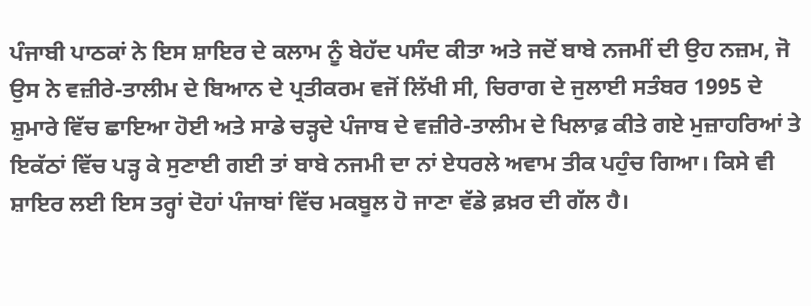ਪੰਜਾਬੀ ਪਾਠਕਾਂ ਨੇ ਇਸ ਸ਼ਾਇਰ ਦੇ ਕਲਾਮ ਨੂੰ ਬੇਹੱਦ ਪਸੰਦ ਕੀਤਾ ਅਤੇ ਜਦੋਂ ਬਾਬੇ ਨਜਮੀਂ ਦੀ ਉਹ ਨਜ਼ਮ, ਜੋ ਉਸ ਨੇ ਵਜ਼ੀਰੇ-ਤਾਲੀਮ ਦੇ ਬਿਆਨ ਦੇ ਪ੍ਰਤੀਕਰਮ ਵਜੋਂ ਲਿੱਖੀ ਸੀ, ਚਿਰਾਗ ਦੇ ਜੁਲਾਈ ਸਤੰਬਰ 1995 ਦੇ ਸ਼ੁਮਾਰੇ ਵਿੱਚ ਛਾਇਆ ਹੋਈ ਅਤੇ ਸਾਡੇ ਚੜ੍ਹਦੇ ਪੰਜਾਬ ਦੇ ਵਜ਼ੀਰੇ-ਤਾਲੀਮ ਦੇ ਖਿਲਾਫ਼ ਕੀਤੇ ਗਏ ਮੁਜ਼ਾਹਰਿਆਂ ਤੇ ਇਕੱਠਾਂ ਵਿੱਚ ਪੜ੍ਹ ਕੇ ਸੁਣਾਈ ਗਈ ਤਾਂ ਬਾਬੇ ਨਜਮੀ ਦਾ ਨਾਂ ਏਧਰਲੇ ਅਵਾਮ ਤੀਕ ਪਹੁੰਚ ਗਿਆ। ਕਿਸੇ ਵੀ ਸ਼ਾਇਰ ਲਈ ਇਸ ਤਰ੍ਹਾਂ ਦੋਹਾਂ ਪੰਜਾਬਾਂ ਵਿੱਚ ਮਕਬੂਲ ਹੋ ਜਾਣਾ ਵੱਡੇ ਫ਼ਖ਼ਰ ਦੀ ਗੱਲ ਹੈ।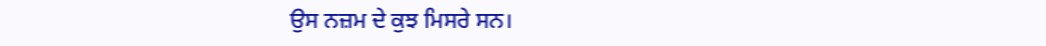ਉਸ ਨਜ਼ਮ ਦੇ ਕੁਝ ਮਿਸਰੇ ਸਨ।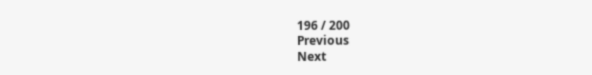196 / 200
Previous
Next